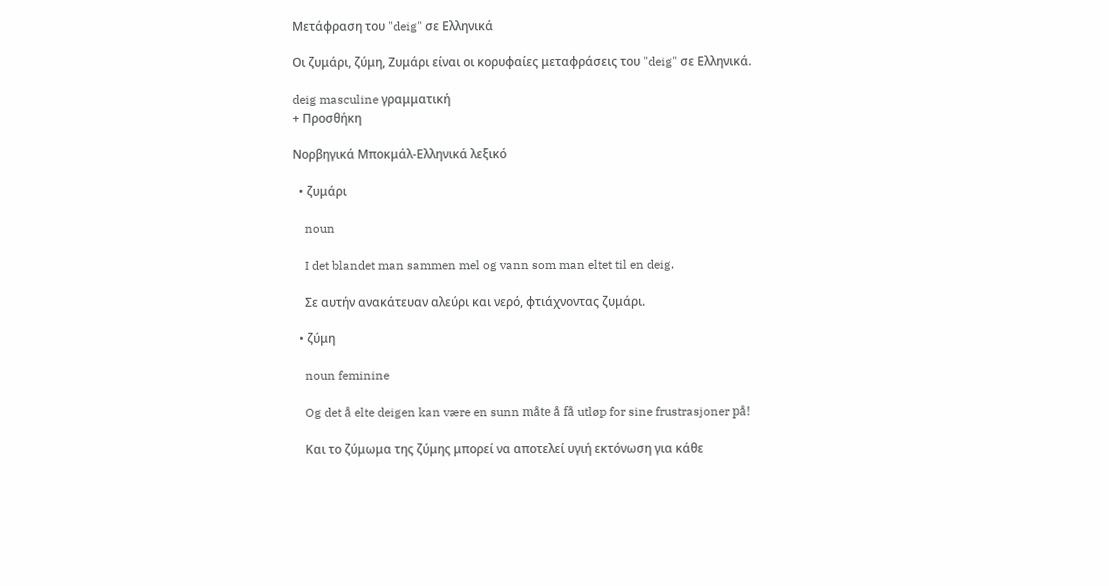Μετάφραση του "deig" σε Ελληνικά

Οι ζυμάρι, ζύμη, Ζυμάρι είναι οι κορυφαίες μεταφράσεις του "deig" σε Ελληνικά.

deig masculine γραμματική
+ Προσθήκη

Νορβηγικά Μποκμάλ-Ελληνικά λεξικό

  • ζυμάρι

    noun

    I det blandet man sammen mel og vann som man eltet til en deig.

    Σε αυτήν ανακάτευαν αλεύρι και νερό, φτιάχνοντας ζυμάρι.

  • ζύμη

    noun feminine

    Og det å elte deigen kan være en sunn måte å få utløp for sine frustrasjoner på!

    Και το ζύμωμα της ζύμης μπορεί να αποτελεί υγιή εκτόνωση για κάθε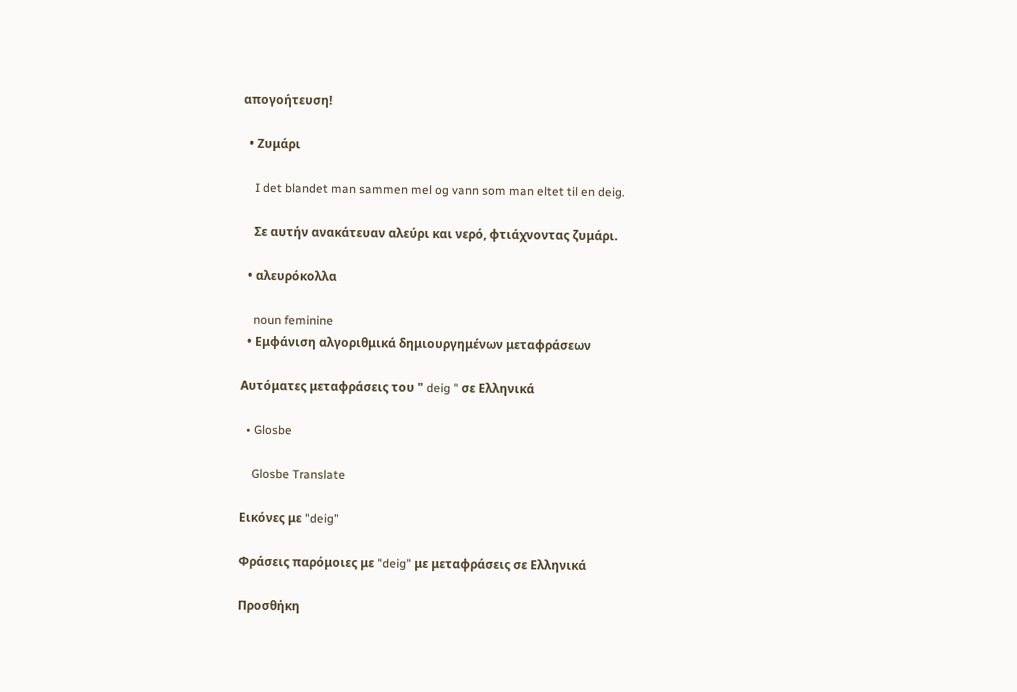απογοήτευση!

  • Ζυμάρι

    I det blandet man sammen mel og vann som man eltet til en deig.

    Σε αυτήν ανακάτευαν αλεύρι και νερό, φτιάχνοντας ζυμάρι.

  • αλευρόκολλα

    noun feminine
  • Εμφάνιση αλγοριθμικά δημιουργημένων μεταφράσεων

Αυτόματες μεταφράσεις του " deig " σε Ελληνικά

  • Glosbe

    Glosbe Translate

Εικόνες με "deig"

Φράσεις παρόμοιες με "deig" με μεταφράσεις σε Ελληνικά

Προσθήκη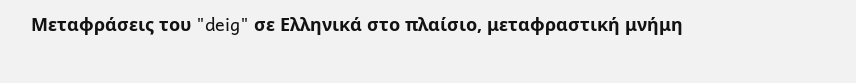Μεταφράσεις του "deig" σε Ελληνικά στο πλαίσιο, μεταφραστική μνήμη